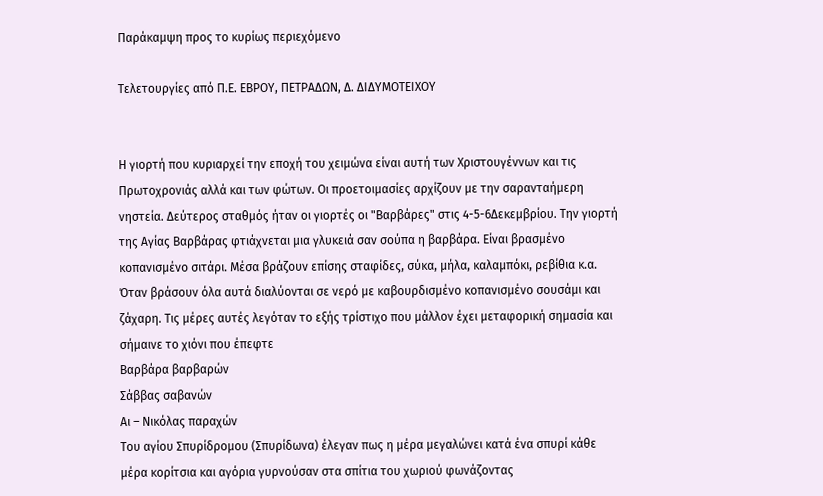Παράκαμψη προς το κυρίως περιεχόμενο

Τελετουργίες από Π.Ε. ΕΒΡΟΥ, ΠΕΤΡΑΔΩΝ, Δ. ΔΙΔΥΜΟΤΕΙΧΟΥ


Η γιορτή που κυριαρχεί την εποχή του χειμώνα είναι αυτή των Χριστουγέννων και τις
Πρωτοχρονιάς αλλά και των φώτων. Οι προετοιμασίες αρχίζουν με την σαρανταήμερη
νηστεία. Δεύτερος σταθμός ήταν οι γιορτές οι "Βαρβάρες" στις 4-5-6Δεκεμβρίου. Την γιορτή
της Αγίας Βαρβάρας φτιάχνεται μια γλυκειά σαν σούπα η βαρβάρα. Είναι βρασμένο
κοπανισμένο σιτάρι. Μέσα βράζουν επίσης σταφίδες, σύκα, μήλα, καλαμπόκι, ρεβίθια κ.α.
Όταν βράσουν όλα αυτά διαλύονται σε νερό με καβουρδισμένο κοπανισμένο σουσάμι και
ζάχαρη. Τις μέρες αυτές λεγόταν το εξής τρίστιχο που μάλλον έχει μεταφορική σημασία και
σήμαινε το χιόνι που έπεφτε
Βαρβάρα βαρβαρών
Σάββας σαβανών
Αι – Νικόλας παραχών
Του αγίου Σπυρίδρομου (Σπυρίδωνα) έλεγαν πως η μέρα μεγαλώνει κατά ένα σπυρί κάθε
μέρα κορίτσια και αγόρια γυρνούσαν στα σπίτια του χωριού φωνάζοντας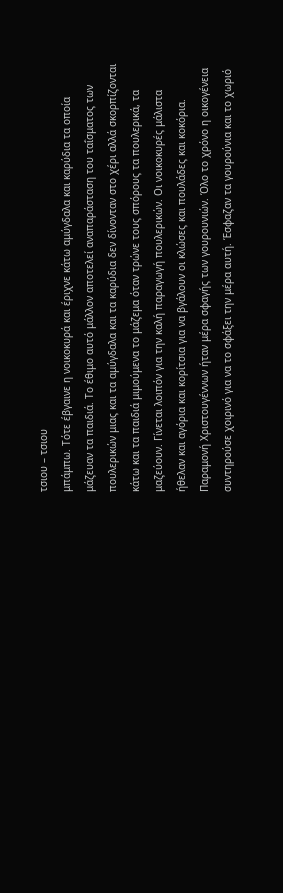τσιου – τσιου
μπάμπω. Τότε έβγαινε η νοικοκυρά και έριχνε κάτω αμύγδαλα και καρύδια τα οποία
μάζευαν τα παιδιά. Το έθιμο αυτό μάλλον αποτελεί αναπαράσταση του ταΐσματος των
πουλερικών μιας και τα αμύγδαλα και τα καρύδια δεν δίνονταν στο χέρι αλλά σκορπίζονται
κάτω και τα παιδιά μιμούμενα το μάζεμα όταν τρώνε τους σπόρους τα πουλερικά, τα
μαζεύουν. Γίνεται λοιπόν για την καλή παραγωγή πουλερικών. Οι νοικοκυρές μάλιστα
ήθελαν και αγόρια και κορίτσια για να βγάλουν οι κλώσες και πουλάδες και κοκόρια.
Παραμονή Χριστουγέννων ήταν μέρα σφαγής των γουρουνιών. Όλο το χρόνο η οικογένεια
συντηρούσε χοιρινό για να το σφάξει την μέρα αυτή. Έσφαζαν τα γουρούνια και το χωριό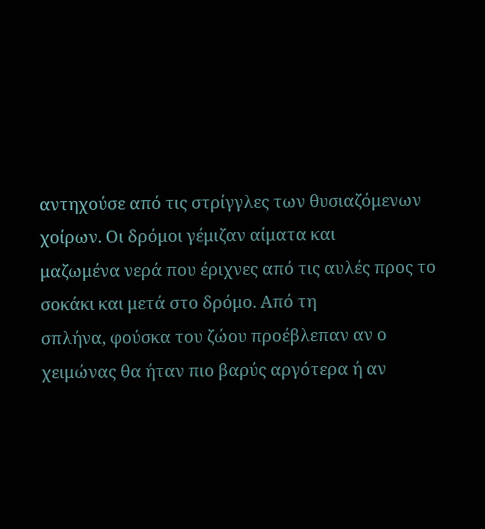αντηχούσε από τις στρίγγλες των θυσιαζόμενων χοίρων. Οι δρόμοι γέμιζαν αίματα και
μαζωμένα νερά που έριχνες από τις αυλές προς το σοκάκι και μετά στο δρόμο. Από τη
σπλήνα, φούσκα του ζώου προέβλεπαν αν ο χειμώνας θα ήταν πιο βαρύς αργότερα ή αν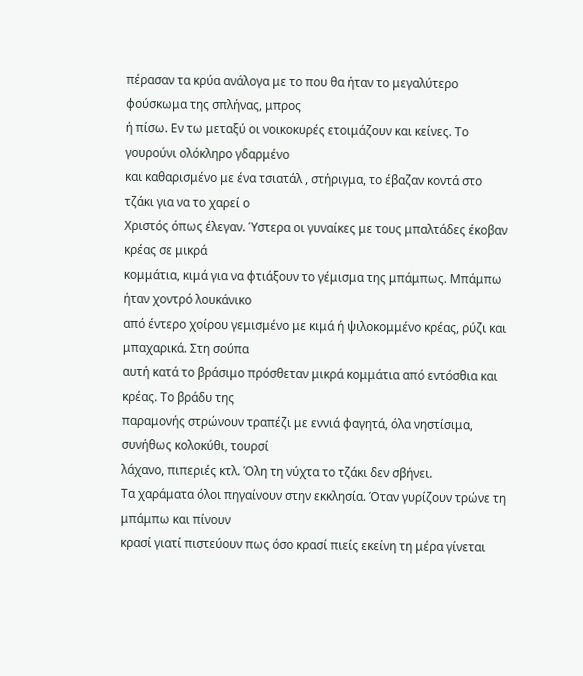πέρασαν τα κρύα ανάλογα με το που θα ήταν το μεγαλύτερο φούσκωμα της σπλήνας, μπρος
ή πίσω. Εν τω μεταξύ οι νοικοκυρές ετοιμάζουν και κείνες. Το γουρούνι ολόκληρο γδαρμένο
και καθαρισμένο με ένα τσιατάλ , στήριγμα, το έβαζαν κοντά στο τζάκι για να το χαρεί ο
Χριστός όπως έλεγαν. Ύστερα οι γυναίκες με τους μπαλτάδες έκοβαν κρέας σε μικρά
κομμάτια, κιμά για να φτιάξουν το γέμισμα της μπάμπως. Μπάμπω ήταν χοντρό λουκάνικο
από έντερο χοίρου γεμισμένο με κιμά ή ψιλοκομμένο κρέας, ρύζι και μπαχαρικά. Στη σούπα
αυτή κατά το βράσιμο πρόσθεταν μικρά κομμάτια από εντόσθια και κρέας. Το βράδυ της
παραμονής στρώνουν τραπέζι με εννιά φαγητά, όλα νηστίσιμα, συνήθως κολοκύθι, τουρσί
λάχανο, πιπεριές κτλ. Όλη τη νύχτα το τζάκι δεν σβήνει.
Τα χαράματα όλοι πηγαίνουν στην εκκλησία. Όταν γυρίζουν τρώνε τη μπάμπω και πίνουν
κρασί γιατί πιστεύουν πως όσο κρασί πιείς εκείνη τη μέρα γίνεται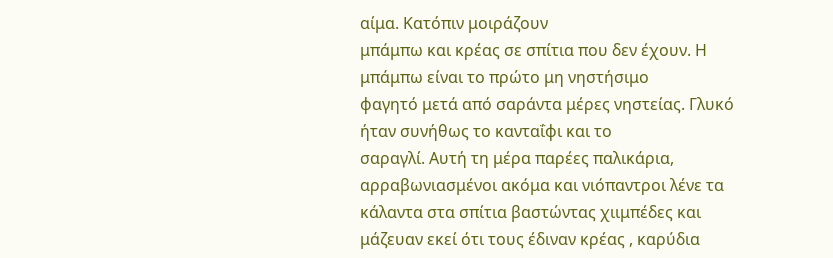αίμα. Κατόπιν μοιράζουν
μπάμπω και κρέας σε σπίτια που δεν έχουν. Η μπάμπω είναι το πρώτο μη νηστήσιμο
φαγητό μετά από σαράντα μέρες νηστείας. Γλυκό ήταν συνήθως το κανταΐφι και το
σαραγλί. Αυτή τη μέρα παρέες παλικάρια, αρραβωνιασμένοι ακόμα και νιόπαντροι λένε τα
κάλαντα στα σπίτια βαστώντας χιιμπέδες και μάζευαν εκεί ότι τους έδιναν κρέας , καρύδια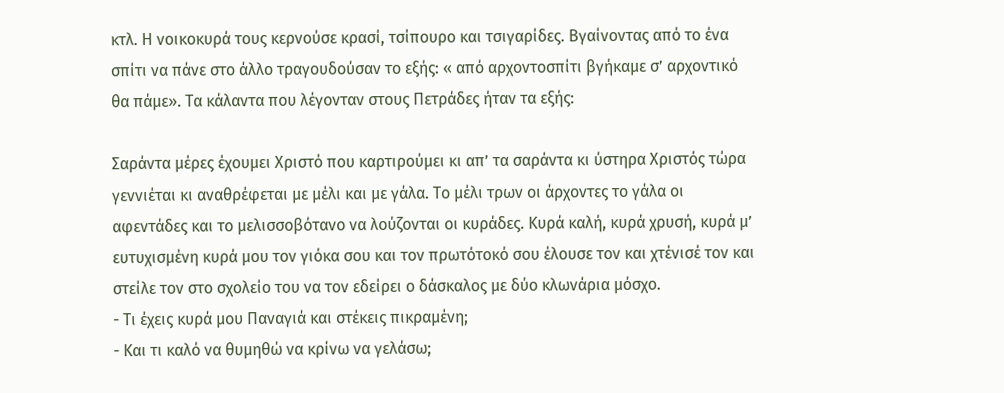κτλ. Η νοικοκυρά τους κερνούσε κρασί, τσίπουρο και τσιγαρίδες. Βγαίνοντας από το ένα
σπίτι να πάνε στο άλλο τραγουδούσαν το εξής: « από αρχοντοσπίτι βγήκαμε σ’ αρχοντικό
θα πάμε». Τα κάλαντα που λέγονταν στους Πετράδες ήταν τα εξής:

Σαράντα μέρες έχουμει Χριστό που καρτιρούμει κι απ’ τα σαράντα κι ύστηρα Χριστός τώρα
γεννιέται κι αναθρέφεται με μέλι και με γάλα. Το μέλι τρων οι άρχοντες το γάλα οι
αφεντάδες και το μελισσοβότανο να λούζονται οι κυράδες. Κυρά καλή, κυρά χρυσή, κυρά μ’
ευτυχισμένη κυρά μου τον γιόκα σου και τον πρωτότοκό σου έλουσε τον και χτένισέ τον και
στείλε τον στο σχολείο του να τον εδείρει ο δάσκαλος με δύο κλωνάρια μόσχο.
- Τι έχεις κυρά μου Παναγιά και στέκεις πικραμένη;
- Και τι καλό να θυμηθώ να κρίνω να γελάσω;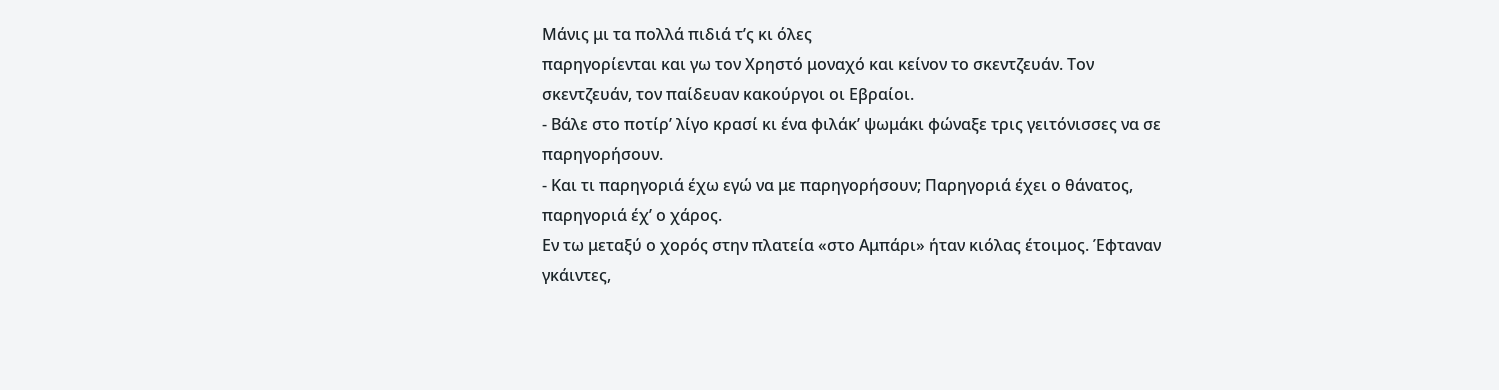Μάνις μι τα πολλά πιδιά τ’ς κι όλες
παρηγορίενται και γω τον Χρηστό μοναχό και κείνον το σκεντζευάν. Τον
σκεντζευάν, τον παίδευαν κακούργοι οι Εβραίοι.
- Βάλε στο ποτίρ’ λίγο κρασί κι ένα φιλάκ’ ψωμάκι φώναξε τρις γειτόνισσες να σε
παρηγορήσουν.
- Και τι παρηγοριά έχω εγώ να με παρηγορήσουν; Παρηγοριά έχει ο θάνατος,
παρηγοριά έχ’ ο χάρος.
Εν τω μεταξύ ο χορός στην πλατεία «στο Αμπάρι» ήταν κιόλας έτοιμος. Έφταναν
γκάιντες,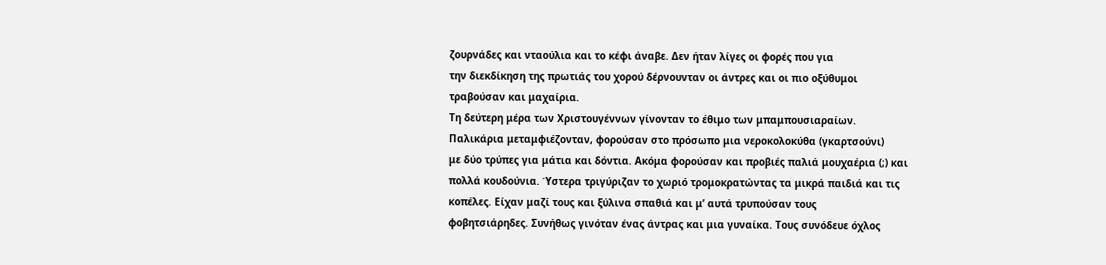ζουρνάδες και νταούλια και το κέφι άναβε. Δεν ήταν λίγες οι φορές που για
την διεκδίκηση της πρωτιάς του χορού δέρνουνταν οι άντρες και οι πιο οξύθυμοι
τραβούσαν και μαχαίρια.
Τη δεύτερη μέρα των Χριστουγέννων γίνονταν το έθιμο των μπαμπουσιαραίων.
Παλικάρια μεταμφιέζονταν, φορούσαν στο πρόσωπο μια νεροκολοκύθα (γκαρτσούνι)
με δύο τρύπες για μάτια και δόντια. Ακόμα φορούσαν και προβιές παλιά μουχαέρια (;) και
πολλά κουδούνια. Ύστερα τριγύριζαν το χωριό τρομοκρατώντας τα μικρά παιδιά και τις
κοπέλες. Είχαν μαζί τους και ξύλινα σπαθιά και μ’ αυτά τρυπούσαν τους
φοβητσιάρηδες. Συνήθως γινόταν ένας άντρας και μια γυναίκα. Τους συνόδευε όχλος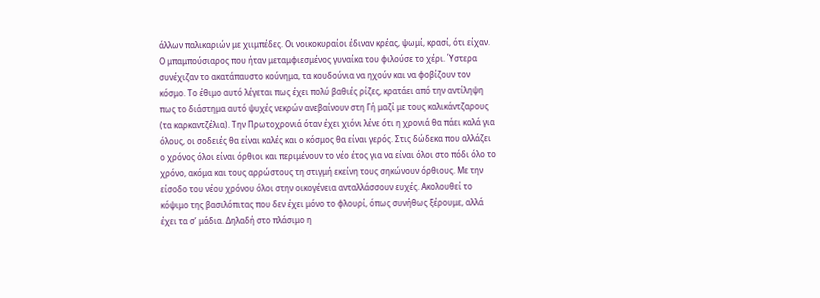άλλων παλικαριών με χιιμπέδες. Οι νοικοκυραίοι έδιναν κρέας, ψωμί, κρασί, ότι είχαν.
Ο μπαμπούσιαρος που ήταν μεταμφιεσμένος γυναίκα του φιλούσε το χέρι. Ύστερα
συνέχιζαν το ακατάπαυστο κούνημα, τα κουδούνια να ηχούν και να φοβίζουν τον
κόσμο. Το έθιμο αυτό λέγεται πως έχει πολύ βαθιές ρίζες, κρατάει από την αντίληψη
πως το διάστημα αυτό ψυχές νεκρών ανεβαίνουν στη Γή μαζί με τους καλικάντζαρους
(τα καρκαντζέλια). Την Πρωτοχρονιά όταν έχει χιόνι λένε ότι η χρονιά θα πάει καλά για
όλους, οι σοδειές θα είναι καλές και ο κόσμος θα είναι γερός. Στις δώδεκα που αλλάζει
ο χρόνος όλοι είναι όρθιοι και περιμένουν το νέο έτος για να είναι όλοι στο πόδι όλο το
χρόνο, ακόμα και τους αρρώστους τη στιγμή εκείνη τους σηκώνουν όρθιους. Με την
είσοδο του νέου χρόνου όλοι στην οικογένεια ανταλλάσσουν ευχές. Ακολουθεί το
κόψιμο της βασιλόπιτας που δεν έχει μόνο το φλουρί, όπως συνήθως ξέρουμε, αλλά
έχει τα σ’ μάδια. Δηλαδή στο πλάσιμο η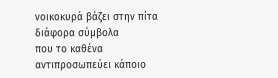νοικοκυρά βάζει στην πίτα διάφορα σύμβολα
που το καθένα αντιπροσωπεύει κάποιο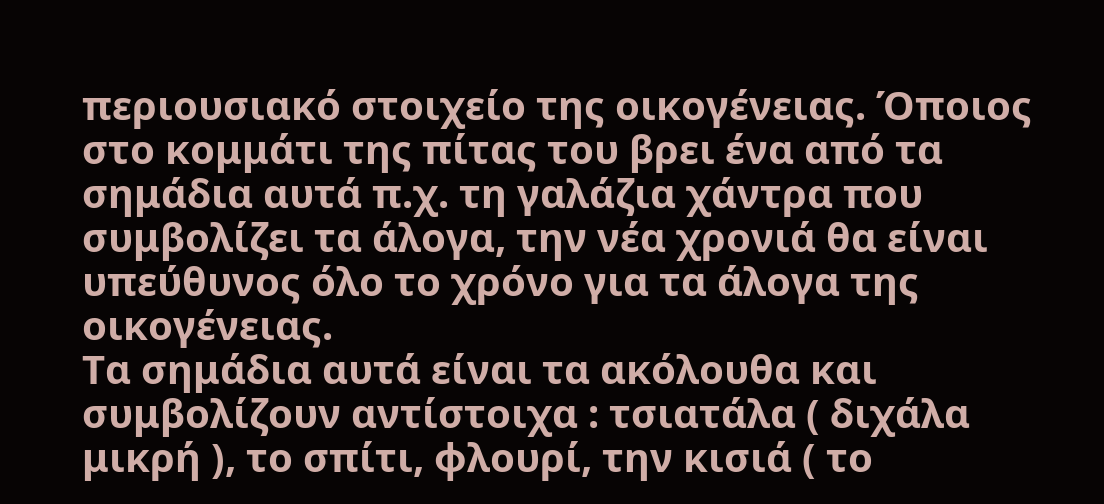περιουσιακό στοιχείο της οικογένειας. Όποιος
στο κομμάτι της πίτας του βρει ένα από τα σημάδια αυτά π.χ. τη γαλάζια χάντρα που
συμβολίζει τα άλογα, την νέα χρονιά θα είναι υπεύθυνος όλο το χρόνο για τα άλογα της
οικογένειας.
Τα σημάδια αυτά είναι τα ακόλουθα και συμβολίζουν αντίστοιχα : τσιατάλα ( διχάλα
μικρή ), το σπίτι, φλουρί, την κισιά ( το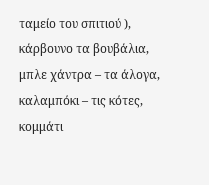ταμείο του σπιτιού ), κάρβουνο τα βουβάλια,
μπλε χάντρα – τα άλογα, καλαμπόκι – τις κότες, κομμάτι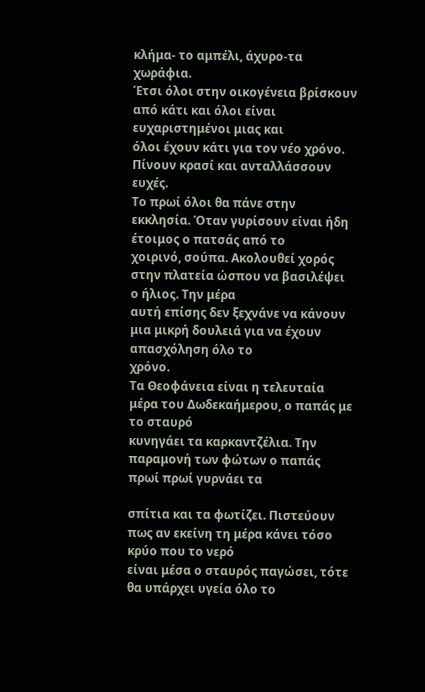κλήμα- το αμπέλι, άχυρο-τα
χωράφια.
Έτσι όλοι στην οικογένεια βρίσκουν από κάτι και όλοι είναι ευχαριστημένοι μιας και
όλοι έχουν κάτι για τον νέο χρόνο. Πίνουν κρασί και ανταλλάσσουν ευχές.
Το πρωί όλοι θα πάνε στην εκκλησία. Όταν γυρίσουν είναι ήδη έτοιμος ο πατσάς από το
χοιρινό, σούπα. Ακολουθεί χορός στην πλατεία ώσπου να βασιλέψει ο ήλιος. Την μέρα
αυτή επίσης δεν ξεχνάνε να κάνουν μια μικρή δουλειά για να έχουν απασχόληση όλο το
χρόνο.
Τα Θεοφάνεια είναι η τελευταία μέρα του Δωδεκαήμερου, ο παπάς με το σταυρό
κυνηγάει τα καρκαντζέλια. Την παραμονή των φώτων ο παπάς πρωί πρωί γυρνάει τα

σπίτια και τα φωτίζει. Πιστεύουν πως αν εκείνη τη μέρα κάνει τόσο κρύο που το νερό
είναι μέσα ο σταυρός παγώσει, τότε θα υπάρχει υγεία όλο το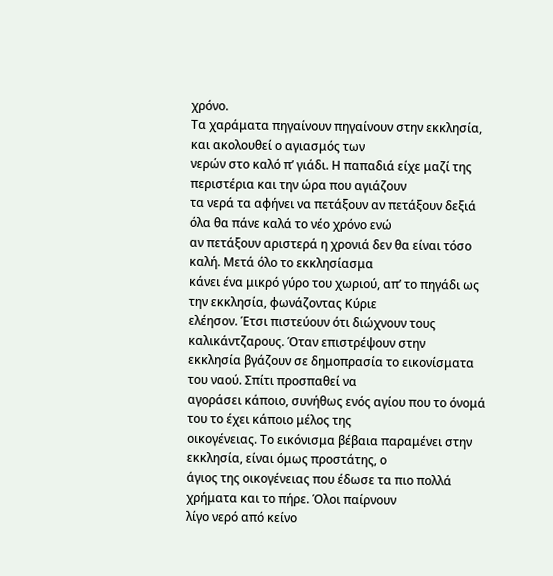χρόνο.
Τα χαράματα πηγαίνουν πηγαίνουν στην εκκλησία, και ακολουθεί ο αγιασμός των
νερών στο καλό π’ γιάδι. Η παπαδιά είχε μαζί της περιστέρια και την ώρα που αγιάζουν
τα νερά τα αφήνει να πετάξουν αν πετάξουν δεξιά όλα θα πάνε καλά το νέο χρόνο ενώ
αν πετάξουν αριστερά η χρονιά δεν θα είναι τόσο καλή. Μετά όλο το εκκλησίασμα
κάνει ένα μικρό γύρο του χωριού, απ’ το πηγάδι ως την εκκλησία, φωνάζοντας Κύριε
ελέησον. Έτσι πιστεύουν ότι διώχνουν τους καλικάντζαρους. Όταν επιστρέψουν στην
εκκλησία βγάζουν σε δημοπρασία το εικονίσματα του ναού. Σπίτι προσπαθεί να
αγοράσει κάποιο, συνήθως ενός αγίου που το όνομά του το έχει κάποιο μέλος της
οικογένειας. Το εικόνισμα βέβαια παραμένει στην εκκλησία, είναι όμως προστάτης, ο
άγιος της οικογένειας που έδωσε τα πιο πολλά χρήματα και το πήρε. Όλοι παίρνουν
λίγο νερό από κείνο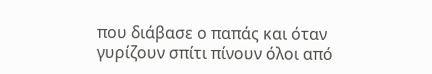που διάβασε ο παπάς και όταν γυρίζουν σπίτι πίνουν όλοι από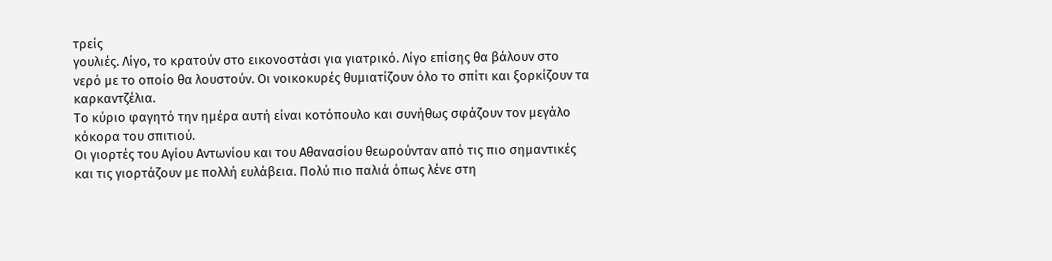τρείς
γουλιές. Λίγο, το κρατούν στο εικονοστάσι για γιατρικό. Λίγο επίσης θα βάλουν στο
νερό με το οποίο θα λουστούν. Οι νοικοκυρές θυμιατίζουν όλο το σπίτι και ξορκίζουν τα
καρκαντζέλια.
Το κύριο φαγητό την ημέρα αυτή είναι κοτόπουλο και συνήθως σφάζουν τον μεγάλο
κόκορα του σπιτιού.
Οι γιορτές του Αγίου Αντωνίου και του Αθανασίου θεωρούνταν από τις πιο σημαντικές
και τις γιορτάζουν με πολλή ευλάβεια. Πολύ πιο παλιά όπως λένε στη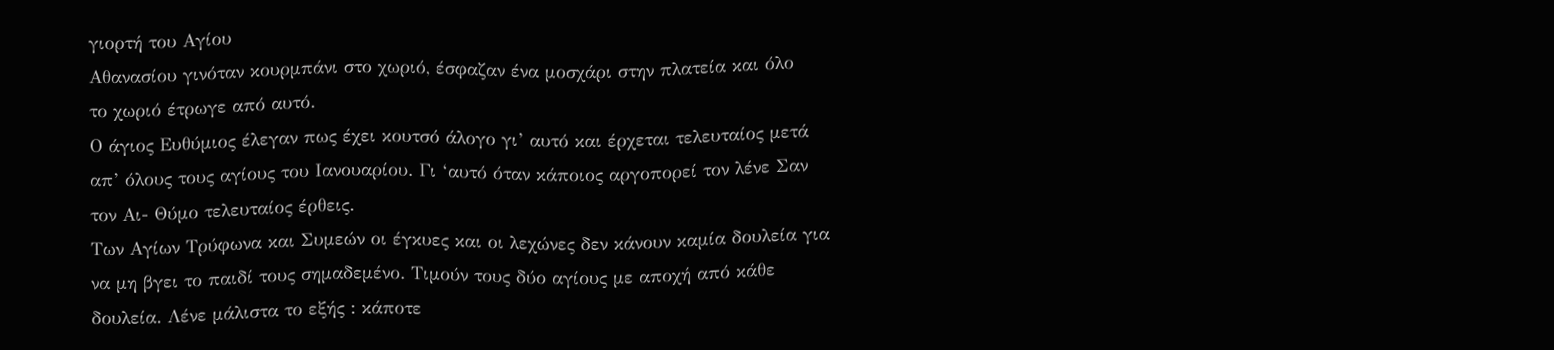γιορτή του Αγίου
Αθανασίου γινόταν κουρμπάνι στο χωριό, έσφαζαν ένα μοσχάρι στην πλατεία και όλο
το χωριό έτρωγε από αυτό.
Ο άγιος Ευθύμιος έλεγαν πως έχει κουτσό άλογο γι’ αυτό και έρχεται τελευταίος μετά
απ’ όλους τους αγίους του Ιανουαρίου. Γι ‘αυτό όταν κάποιος αργοπορεί τον λένε Σαν
τον Αι- Θύμο τελευταίος έρθεις.
Των Αγίων Τρύφωνα και Συμεών οι έγκυες και οι λεχώνες δεν κάνουν καμία δουλεία για
να μη βγει το παιδί τους σημαδεμένο. Τιμούν τους δύο αγίους με αποχή από κάθε
δουλεία. Λένε μάλιστα το εξής : κάποτε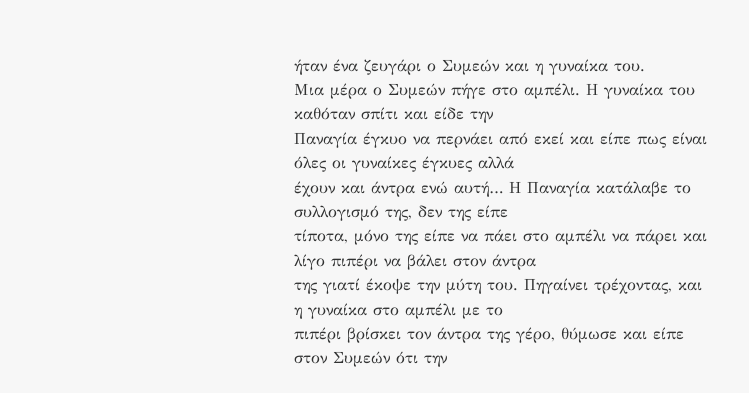ήταν ένα ζευγάρι ο Συμεών και η γυναίκα του.
Μια μέρα ο Συμεών πήγε στο αμπέλι. Η γυναίκα του καθόταν σπίτι και είδε την
Παναγία έγκυο να περνάει από εκεί και είπε πως είναι όλες οι γυναίκες έγκυες αλλά
έχουν και άντρα ενώ αυτή… Η Παναγία κατάλαβε το συλλογισμό της, δεν της είπε
τίποτα, μόνο της είπε να πάει στο αμπέλι να πάρει και λίγο πιπέρι να βάλει στον άντρα
της γιατί έκοψε την μύτη του. Πηγαίνει τρέχοντας, και η γυναίκα στο αμπέλι με το
πιπέρι βρίσκει τον άντρα της γέρο, θύμωσε και είπε στον Συμεών ότι την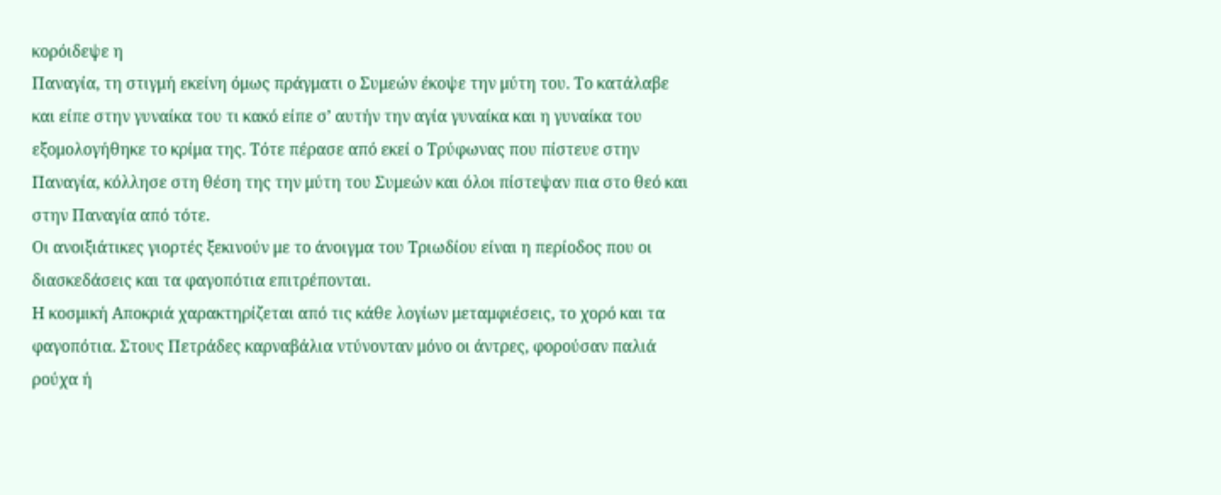κορόιδεψε η
Παναγία, τη στιγμή εκείνη όμως πράγματι ο Συμεών έκοψε την μύτη του. Το κατάλαβε
και είπε στην γυναίκα του τι κακό είπε σ’ αυτήν την αγία γυναίκα και η γυναίκα του
εξομολογήθηκε το κρίμα της. Τότε πέρασε από εκεί ο Τρύφωνας που πίστευε στην
Παναγία, κόλλησε στη θέση της την μύτη του Συμεών και όλοι πίστεψαν πια στο θεό και
στην Παναγία από τότε.
Οι ανοιξιάτικες γιορτές ξεκινούν με το άνοιγμα του Τριωδίου είναι η περίοδος που οι
διασκεδάσεις και τα φαγοπότια επιτρέπονται.
Η κοσμική Αποκριά χαρακτηρίζεται από τις κάθε λογίων μεταμφιέσεις, το χορό και τα
φαγοπότια. Στους Πετράδες καρναβάλια ντύνονταν μόνο οι άντρες, φορούσαν παλιά
ρούχα ή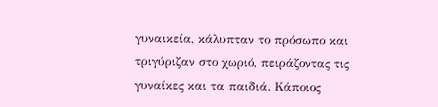γυναικεία, κάλυπταν το πρόσωπο και τριγύριζαν στο χωριό, πειράζοντας τις
γυναίκες και τα παιδιά. Κάποιος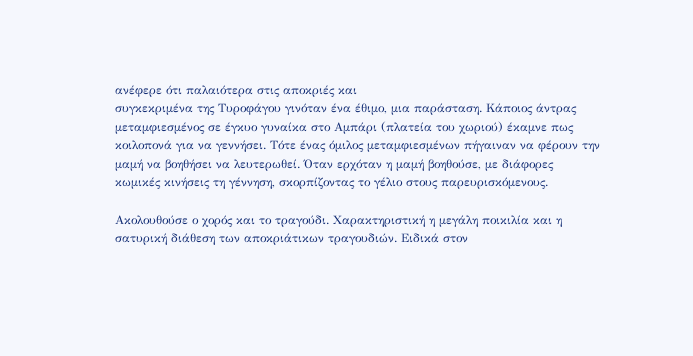ανέφερε ότι παλαιότερα στις αποκριές και
συγκεκριμένα της Τυροφάγου γινόταν ένα έθιμο, μια παράσταση. Κάποιος άντρας
μεταμφιεσμένος σε έγκυο γυναίκα στο Αμπάρι (πλατεία του χωριού) έκαμνε πως
κοιλοπονά για να γεννήσει. Τότε ένας όμιλος μεταμφιεσμένων πήγαιναν να φέρουν την
μαμή να βοηθήσει να λευτερωθεί. Όταν ερχόταν η μαμή βοηθούσε, με διάφορες
κωμικές κινήσεις τη γέννηση, σκορπίζοντας το γέλιο στους παρευρισκόμενους.

Ακολουθούσε ο χορός και το τραγούδι. Χαρακτηριστική η μεγάλη ποικιλία και η
σατυρική διάθεση των αποκριάτικων τραγουδιών. Ειδικά στον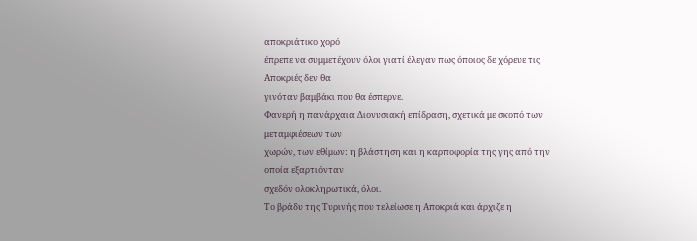αποκριάτικο χορό
έπρεπε να συμμετέχουν όλοι γιατί έλεγαν πως όποιος δε χόρευε τις Αποκριές δεν θα
γινόταν βαμβάκι που θα έσπερνε.
Φανερή η πανάρχαια Διονυσιακή επίδραση, σχετικά με σκοπό των μεταμφιέσεων των
χωρών, των εθίμων: η βλάστηση και η καρποφορία της γης από την οποία εξαρτιόνταν
σχεδόν ολοκληρωτικά, όλοι.
Το βράδυ της Τυρινής που τελείωσε η Αποκριά και άρχιζε η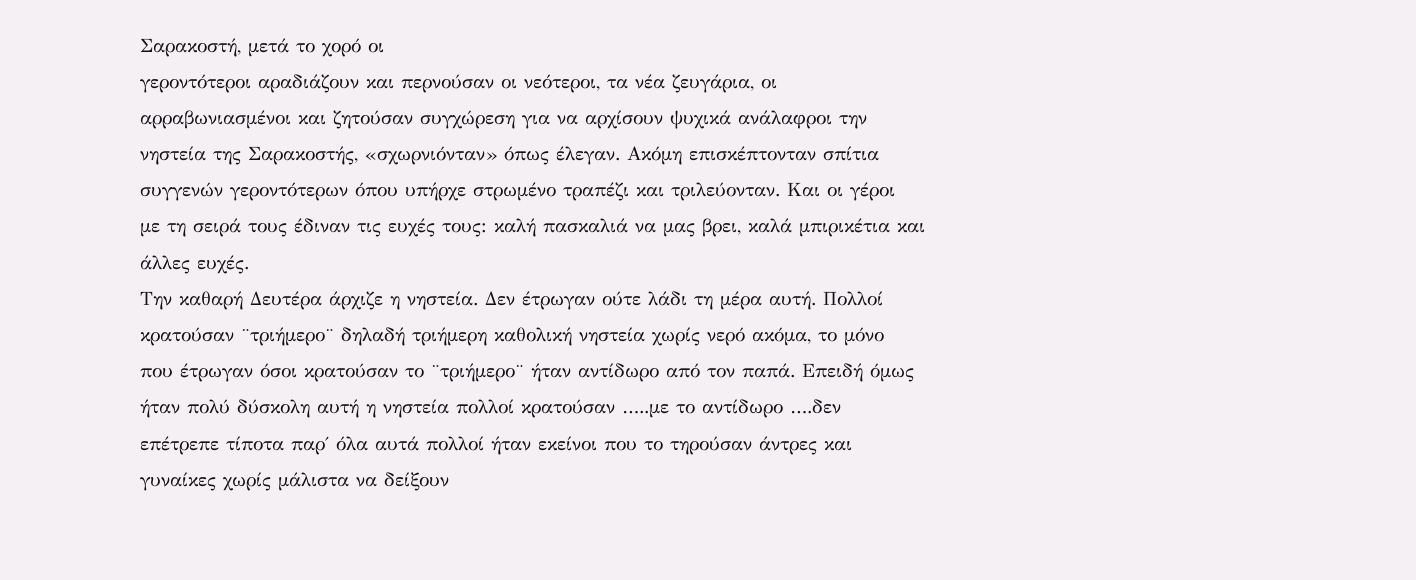Σαρακοστή, μετά το χορό οι
γεροντότεροι αραδιάζουν και περνούσαν οι νεότεροι, τα νέα ζευγάρια, οι
αρραβωνιασμένοι και ζητούσαν συγχώρεση για να αρχίσουν ψυχικά ανάλαφροι την
νηστεία της Σαρακοστής, «σχωρνιόνταν» όπως έλεγαν. Ακόμη επισκέπτονταν σπίτια
συγγενών γεροντότερων όπου υπήρχε στρωμένο τραπέζι και τριλεύονταν. Και οι γέροι
με τη σειρά τους έδιναν τις ευχές τους: καλή πασκαλιά να μας βρει, καλά μπιρικέτια και
άλλες ευχές.
Την καθαρή Δευτέρα άρχιζε η νηστεία. Δεν έτρωγαν ούτε λάδι τη μέρα αυτή. Πολλοί
κρατούσαν ¨τριήμερο¨ δηλαδή τριήμερη καθολική νηστεία χωρίς νερό ακόμα, το μόνο
που έτρωγαν όσοι κρατούσαν το ¨τριήμερο¨ ήταν αντίδωρο από τον παπά. Επειδή όμως
ήταν πολύ δύσκολη αυτή η νηστεία πολλοί κρατούσαν …..με το αντίδωρο ….δεν
επέτρεπε τίποτα παρ΄ όλα αυτά πολλοί ήταν εκείνοι που το τηρούσαν άντρες και
γυναίκες χωρίς μάλιστα να δείξουν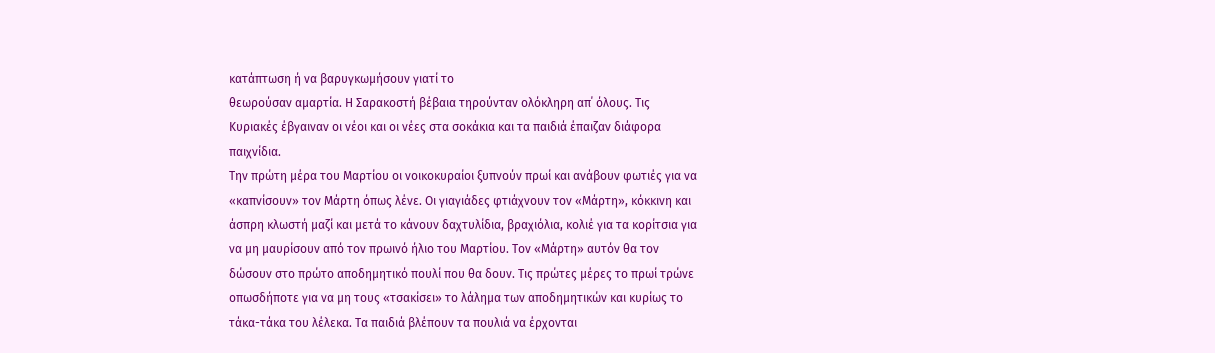κατάπτωση ή να βαρυγκωμήσουν γιατί το
θεωρούσαν αμαρτία. Η Σαρακοστή βέβαια τηρούνταν ολόκληρη απ΄ όλους. Τις
Κυριακές έβγαιναν οι νέοι και οι νέες στα σοκάκια και τα παιδιά έπαιζαν διάφορα
παιχνίδια.
Την πρώτη μέρα του Μαρτίου οι νοικοκυραίοι ξυπνούν πρωί και ανάβουν φωτιές για να
«καπνίσουν» τον Μάρτη όπως λένε. Οι γιαγιάδες φτιάχνουν τον «Μάρτη», κόκκινη και
άσπρη κλωστή μαζί και μετά το κάνουν δαχτυλίδια, βραχιόλια, κολιέ για τα κορίτσια για
να μη μαυρίσουν από τον πρωινό ήλιο του Μαρτίου. Τον «Μάρτη» αυτόν θα τον
δώσουν στο πρώτο αποδημητικό πουλί που θα δουν. Τις πρώτες μέρες το πρωί τρώνε
οπωσδήποτε για να μη τους «τσακίσει» το λάλημα των αποδημητικών και κυρίως το
τάκα-τάκα του λέλεκα. Τα παιδιά βλέπουν τα πουλιά να έρχονται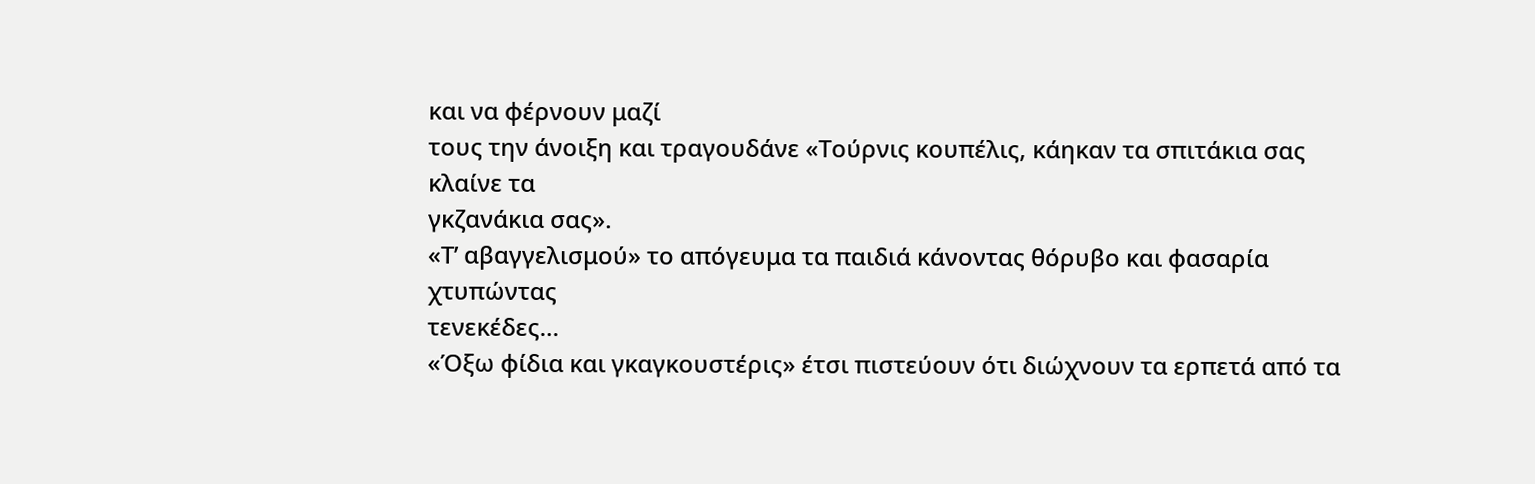και να φέρνουν μαζί
τους την άνοιξη και τραγουδάνε «Τούρνις κουπέλις, κάηκαν τα σπιτάκια σας κλαίνε τα
γκζανάκια σας».
«Τ’ αβαγγελισμού» το απόγευμα τα παιδιά κάνοντας θόρυβο και φασαρία χτυπώντας
τενεκέδες…
«Όξω φίδια και γκαγκουστέρις» έτσι πιστεύουν ότι διώχνουν τα ερπετά από τα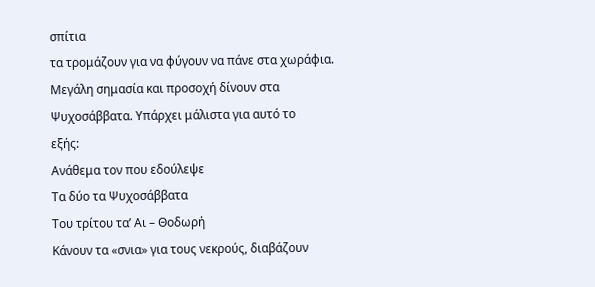σπίτια
τα τρομάζουν για να φύγουν να πάνε στα χωράφια.
Μεγάλη σημασία και προσοχή δίνουν στα Ψυχοσάββατα. Υπάρχει μάλιστα για αυτό το
εξής:
Ανάθεμα τον που εδούλεψε
Τα δύο τα Ψυχοσάββατα
Του τρίτου τα’ Αι – Θοδωρή
Κάνουν τα «σνια» για τους νεκρούς, διαβάζουν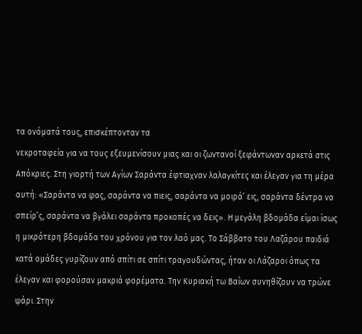τα ονόματά τους, επισκέπτονταν τα
νεκροταφεία για να τους εξευμενίσουν μιας και οι ζωντανοί ξεφάντωναν αρκετά στις
Απόκριες. Στη γιορτή των Αγίων Σαράντα έφτιαχναν λαλαγκίτες και έλεγαν για τη μέρα
αυτή: «Σαράντα να φας, σαράντα να πιεις, σαράντα να μοιρά’ εις, σαράντα δέντρα να
σπείρ’ς, σαράντα να βγάλει σαράντα προκοπές να δεις». Η μεγάλη βδομάδα είμαι ίσως
η μικρότερη βδομάδα του χρόνου για τον λαό μας. Το Σάββατο του Λαζάρου παιδιά
κατά ομάδες γυρίζουν από σπίτι σε σπίτι τραγουδώντας, ήταν οι Λάζαροι όπως τα
έλεγαν και φορούσαν μακριά φορέματα. Την Κυριακή τω Βαΐων συνηθίζουν να τρώνε
ψάρι. Στην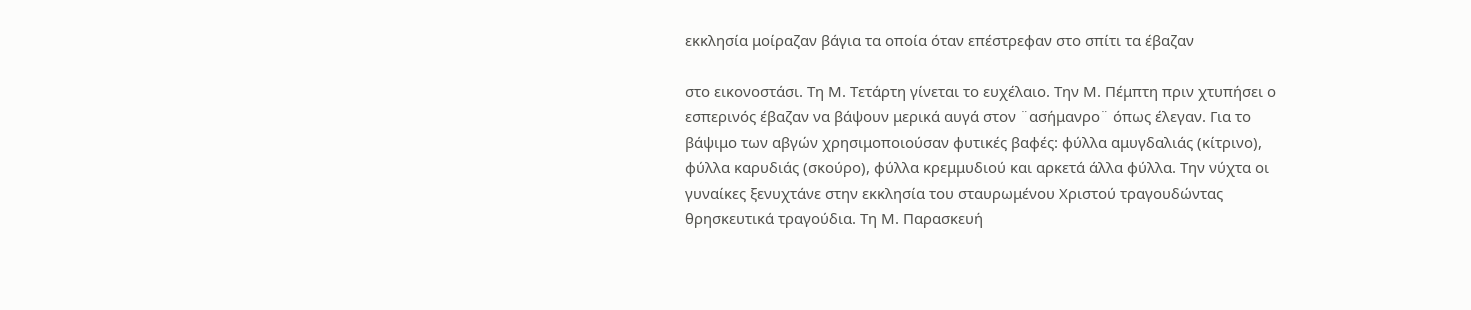εκκλησία μοίραζαν βάγια τα οποία όταν επέστρεφαν στο σπίτι τα έβαζαν

στο εικονοστάσι. Τη Μ. Τετάρτη γίνεται το ευχέλαιο. Την Μ. Πέμπτη πριν χτυπήσει ο
εσπερινός έβαζαν να βάψουν μερικά αυγά στον ¨ασήμανρο¨ όπως έλεγαν. Για το
βάψιμο των αβγών χρησιμοποιούσαν φυτικές βαφές: φύλλα αμυγδαλιάς (κίτρινο),
φύλλα καρυδιάς (σκούρο), φύλλα κρεμμυδιού και αρκετά άλλα φύλλα. Την νύχτα οι
γυναίκες ξενυχτάνε στην εκκλησία του σταυρωμένου Χριστού τραγουδώντας
θρησκευτικά τραγούδια. Τη Μ. Παρασκευή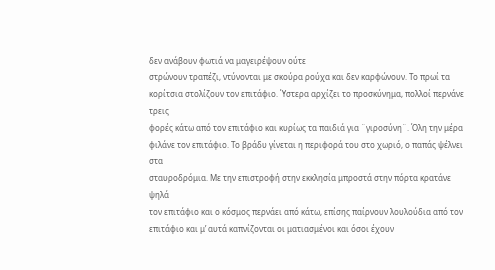δεν ανάβουν φωτιά να μαγειρέψουν ούτε
στρώνουν τραπέζι, ντύνονται με σκούρα ρούχα και δεν καρφώνουν. Το πρωί τα
κορίτσια στολίζουν τον επιτάφιο. Ύστερα αρχίζει το προσκύνημα, πολλοί περνάνε τρεις
φορές κάτω από τον επιτάφιο και κυρίως τα παιδιά για ¨γιροσύνη¨. Όλη την μέρα
φιλάνε τον επιτάφιο. Το βράδυ γίνεται η περιφορά του στο χωριό, ο παπάς ψέλνει στα
σταυροδρόμια. Με την επιστροφή στην εκκλησία μπροστά στην πόρτα κρατάνε ψηλά
τον επιτάφιο και ο κόσμος περνάει από κάτω, επίσης παίρνουν λουλούδια από τον
επιτάφιο και μ’ αυτά καπνίζονται οι ματιασμένοι και όσοι έχουν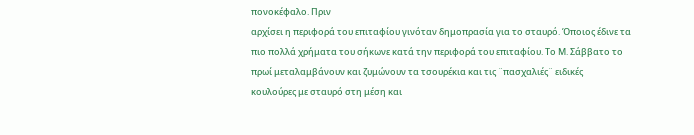πονοκέφαλο. Πριν
αρχίσει η περιφορά του επιταφίου γινόταν δημοπρασία για το σταυρό. Όποιος έδινε τα
πιο πολλά χρήματα του σήκωνε κατά την περιφορά του επιταφίου. Το Μ. Σάββατο το
πρωί μεταλαμβάνουν και ζυμώνουν τα τσουρέκια και τις ¨πασχαλιές¨ ειδικές
κουλούρες με σταυρό στη μέση και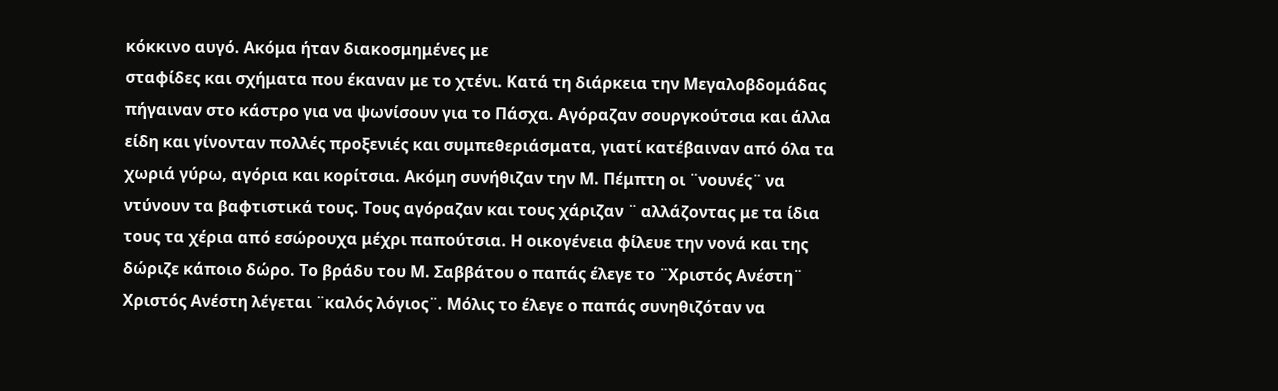κόκκινο αυγό. Ακόμα ήταν διακοσμημένες με
σταφίδες και σχήματα που έκαναν με το χτένι. Κατά τη διάρκεια την Μεγαλοβδομάδας
πήγαιναν στο κάστρο για να ψωνίσουν για το Πάσχα. Αγόραζαν σουργκούτσια και άλλα
είδη και γίνονταν πολλές προξενιές και συμπεθεριάσματα, γιατί κατέβαιναν από όλα τα
χωριά γύρω, αγόρια και κορίτσια. Ακόμη συνήθιζαν την Μ. Πέμπτη οι ¨νουνές¨ να
ντύνουν τα βαφτιστικά τους. Τους αγόραζαν και τους χάριζαν ¨ αλλάζοντας με τα ίδια
τους τα χέρια από εσώρουχα μέχρι παπούτσια. Η οικογένεια φίλευε την νονά και της
δώριζε κάποιο δώρο. Το βράδυ του Μ. Σαββάτου ο παπάς έλεγε το ¨Χριστός Ανέστη¨
Χριστός Ανέστη λέγεται ¨καλός λόγιος¨. Μόλις το έλεγε ο παπάς συνηθιζόταν να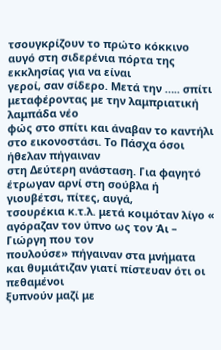τσουγκρίζουν το πρώτο κόκκινο αυγό στη σιδερένια πόρτα της εκκλησίας για να είναι
γεροί, σαν σίδερο. Μετά την ….. σπίτι μεταφέροντας με την λαμπριατική λαμπάδα νέο
φώς στο σπίτι και άναβαν το καντήλι στο εικονοστάσι. Το Πάσχα όσοι ήθελαν πήγαιναν
στη Δεύτερη ανάσταση. Για φαγητό έτρωγαν αρνί στη σούβλα ή γιουβέτσι, πίτες, αυγά,
τσουρέκια κ.τ.λ. μετά κοιμόταν λίγο « αγόραζαν τον ύπνο ως τον Άι – Γιώργη που τον
πουλούσε» πήγαιναν στα μνήματα και θυμιάτιζαν γιατί πίστευαν ότι οι πεθαμένοι
ξυπνούν μαζί με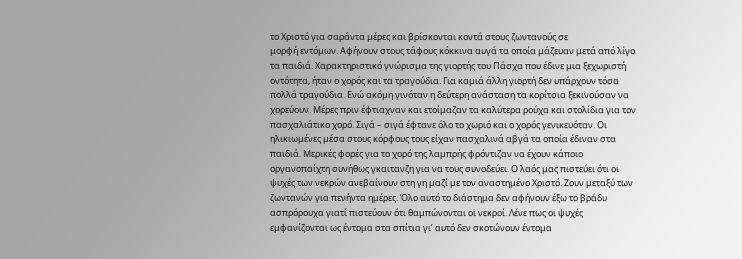το Χριστό για σαράντα μέρες και βρίσκονται κοντά στους ζωντανούς σε
μορφή εντόμων. Αφήνουν στους τάφους κόκκινα αυγά τα οποία μάζευαν μετά από λίγο
τα παιδιά. Χαρακτηριστικό γνώρισμα της γιορτής του Πάσχα που έδινε μια ξεχωριστή
οντότητα, ήταν ο χορός και τα τραγούδια. Για καμιά άλλη γιορτή δεν υπάρχουν τόσα
πολλά τραγούδια. Ενώ ακόμη γινόταν η δεύτερη ανάσταση τα κορίτσια ξεκινούσαν να
χορεύουν. Μέρες πριν έφτιαχναν και ετοίμαζαν τα καλύτερα ρούχα και στολίδια για τον
πασχαλιάτικο χορό. Σιγά – σιγά έφτανε όλο το χωριό και ο χορός γενικευόταν. Οι
ηλικιωμένες μέσα στους κόρφους τους είχαν πασχαλινά αβγά τα οποία έδιναν στα
παιδιά. Μερικές φορές για το χορό της λαμπρής φρόντιζαν να έχουν κάποιο
οργανοπαίχτη συνήθως γκαιτανζη για να τους συνοδεύει. Ο λαός μας πιστεύει ότι οι
ψυχές των νεκρών ανεβαίνουν στη γη μαζί με τον αναστημένο Χριστό. Ζουν μεταξύ των
ζωντανών για πενήντα ημέρες. Όλο αυτό το διάστημα δεν αφήνουν έξω το βράδυ
ασπρόρουχα γιατί πιστεύουν ότι θαμπώνονται οι νεκροί. Λένε πως οι ψυχές
εμφανίζονται ως έντομα στα σπίτια γι’ αυτό δεν σκοτώνουν έντομα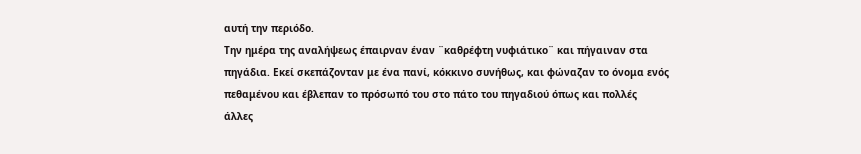αυτή την περιόδο.
Την ημέρα της αναλήψεως έπαιρναν έναν ¨καθρέφτη νυφιάτικο¨ και πήγαιναν στα
πηγάδια. Εκεί σκεπάζονταν με ένα πανί, κόκκινο συνήθως, και φώναζαν το όνομα ενός
πεθαμένου και έβλεπαν το πρόσωπό του στο πάτο του πηγαδιού όπως και πολλές
άλλες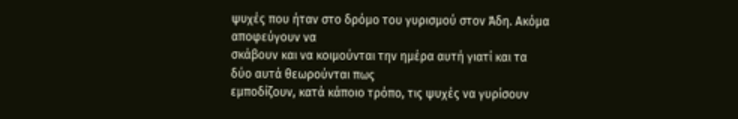ψυχές που ήταν στο δρόμο του γυρισμού στον Άδη. Ακόμα αποφεύγουν να
σκάβουν και να κοιμούνται την ημέρα αυτή γιατί και τα δύο αυτά θεωρούνται πως
εμποδίζουν, κατά κάποιο τρόπο, τις ψυχές να γυρίσουν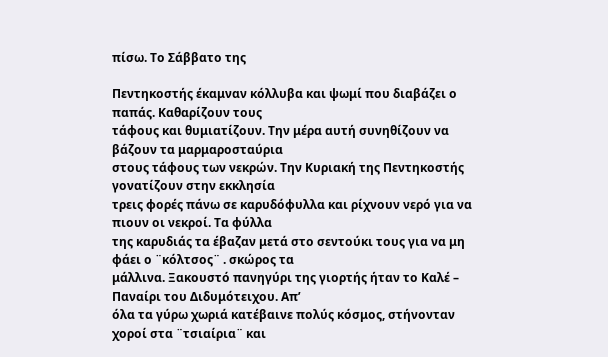πίσω. Το Σάββατο της

Πεντηκοστής έκαμναν κόλλυβα και ψωμί που διαβάζει ο παπάς. Καθαρίζουν τους
τάφους και θυμιατίζουν. Την μέρα αυτή συνηθίζουν να βάζουν τα μαρμαροσταύρια
στους τάφους των νεκρών. Την Κυριακή της Πεντηκοστής γονατίζουν στην εκκλησία
τρεις φορές πάνω σε καρυδόφυλλα και ρίχνουν νερό για να πιουν οι νεκροί. Τα φύλλα
της καρυδιάς τα έβαζαν μετά στο σεντούκι τους για να μη φάει ο ¨κόλτσος¨ . σκώρος τα
μάλλινα. Ξακουστό πανηγύρι της γιορτής ήταν το Καλέ – Παναίρι του Διδυμότειχου. Απ’
όλα τα γύρω χωριά κατέβαινε πολύς κόσμος, στήνονταν χοροί στα ¨τσιαίρια¨ και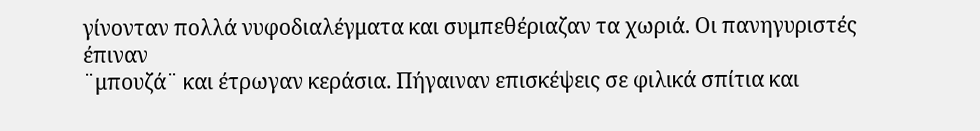γίνονταν πολλά νυφοδιαλέγματα και συμπεθέριαζαν τα χωριά. Οι πανηγυριστές έπιναν
¨μπουζά¨ και έτρωγαν κεράσια. Πήγαιναν επισκέψεις σε φιλικά σπίτια και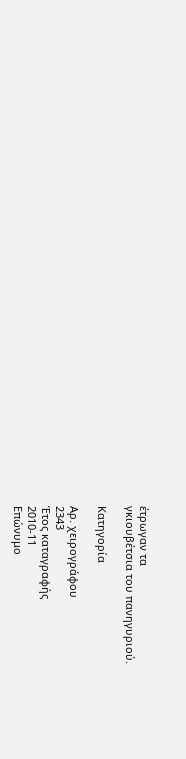έτρωγαν τα
γκιουβέτσια του πανηγυριού.

Κατηγορία

Αρ. χειρογράφου
2343
Έτος καταγραφής
2010-11
Επώνυμο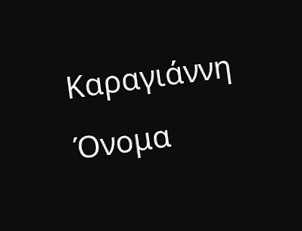Καραγιάννη
Όνομα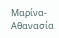Μαρίνα-Αθανασία